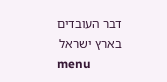דבר העובדים בארץ ישראל
menu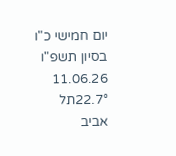יום חמישי כ"ו בסיון תשפ"ו 11.06.26
22.7°תל אביב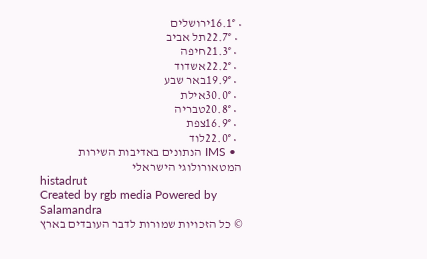• 16.1°ירושלים
  • 22.7°תל אביב
  • 21.3°חיפה
  • 22.2°אשדוד
  • 19.9°באר שבע
  • 30.0°אילת
  • 20.8°טבריה
  • 16.9°צפת
  • 22.0°לוד
  • IMS הנתונים באדיבות השירות המטאורולוגי הישראלי
histadrut
Created by rgb media Powered by Salamandra
© כל הזכויות שמורות לדבר העובדים בארץ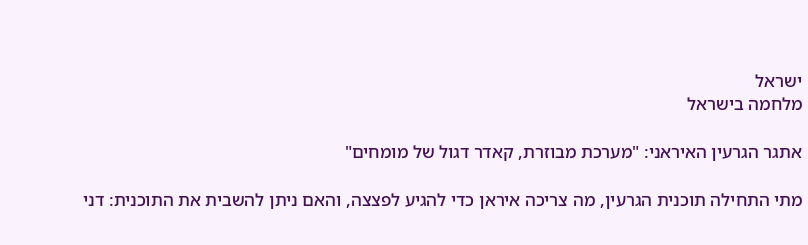ישראל
מלחמה בישראל

אתגר הגרעין האיראני: "מערכת מבוזרת, קאדר דגול של מומחים"

מתי התחילה תוכנית הגרעין, מה צריכה איראן כדי להגיע לפצצה, והאם ניתן להשבית את התוכנית: דני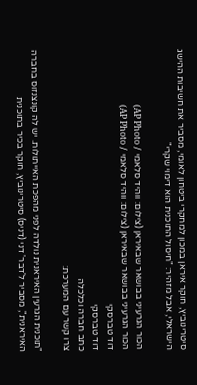סיטרינוביץ, חוקר איראן במכון למחקרי ביטחון לאומי, מסביר את חשיבות ההישג הישראלי, אבל מזהיר: "חיסול התוכנית הוא דימוי שקרי"

הכור הגרעיני בבושאר שבאיראן (צילום: ווהיד סלאמי / AP Photo)
הכור הגרעיני בבושאר שבאיראן (צילום: ווהיד סלאמי / AP Photo)
דוד טברסקי
דוד טברסקי
כתב חברה וכלכלה
צרו קשר עם המערכת:

"תוכנית הגרעין האיראנית נולדה לפני מהפכת האייתולות. יש לה קונצנזוס בחברה האיראנית", מסביר ל'דבר' דני (דניס) סיטרינוביץ, חוקר בכיר בתוכנית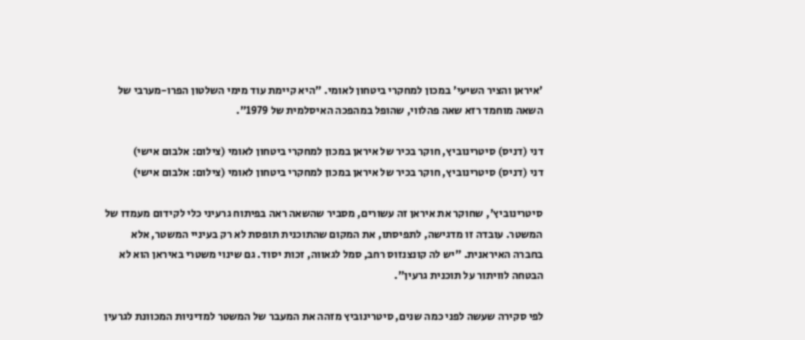'איראן והציר השיעי' במכון למחקרי ביטחון לאומי. "היא קיימת עוד מימי השלטון הפרו-מערבי של השאה מוחמד רזא שאה פהלווי, שהופל במהפכה האיסלמית של 1979".

דני (דניס) סיטרינוביץ, חוקר בכיר של איראן במכון למחקרי ביטחון לאומי (צילום: אלבום אישי)
דני (דניס) סיטרינוביץ, חוקר בכיר של איראן במכון למחקרי ביטחון לאומי (צילום: אלבום אישי)

סיטרינוביץ', שחוקר את איראן זה עשורים, מסביר שהשאה ראה בפיתוח גרעיני כלי לקידום מעמדו של המשטר. עובדה זו מדגישה, לתפיסתו, את המקום שהתוכנית תופסת לא רק בעיניי המשטר, אלא בחברה האיראנית. "יש לה קונצנזוס רחב, סמל לגאווה, זכות יסוד. גם שינוי משטרי באיראן הוא לא הבטחה לוויתור על תוכנית גרעין".

לפי סקירה שעשה לפני כמה שנים, סיטרינוביץ מזהה את המעבר של המשטר למדיניות המכוונת לגרעין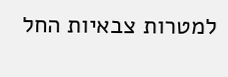למטרות צבאיות החל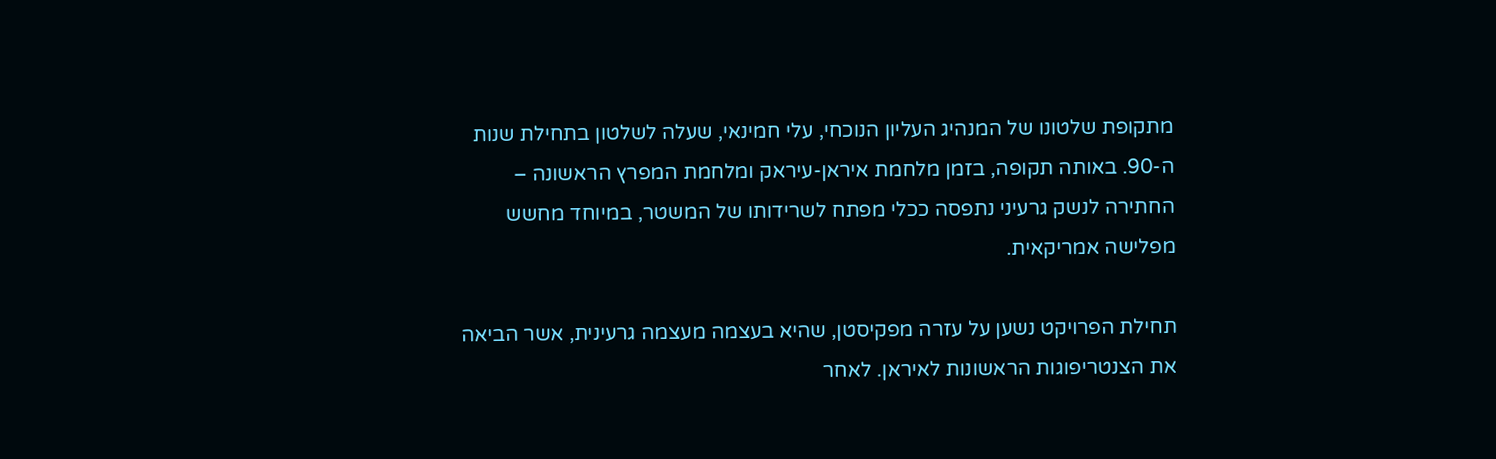מתקופת שלטונו של המנהיג העליון הנוכחי, עלי חמינאי, שעלה לשלטון בתחילת שנות ה-90. באותה תקופה, בזמן מלחמת איראן-עיראק ומלחמת המפרץ הראשונה – החתירה לנשק גרעיני נתפסה ככלי מפתח לשרידותו של המשטר, במיוחד מחשש מפלישה אמריקאית.

תחילת הפרויקט נשען על עזרה מפקיסטן, שהיא בעצמה מעצמה גרעינית, אשר הביאה את הצנטריפוגות הראשונות לאיראן. לאחר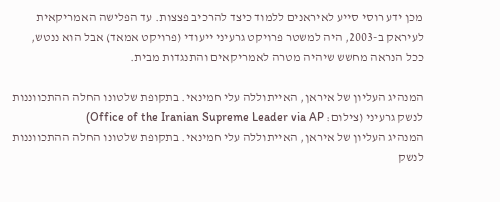מכן ידע רוסי סייע לאיראנים ללמוד כיצד להרכיב פצצות. עד הפלישה האמריקאית לעיראק ב-2003, היה למשטר פרויקט גרעיני ייעודי (פרויקט אמאד) אבל הוא ננטש, ככל הנראה מחשש שיהיה מטרה לאמריקאים והתנגדות מבית.

המנהיג העליון של איראן, האייתוללה עלי חמינאי. בתקופת שלטונו החלה ההתכווננות לנשק גרעיני (צילום: Office of the Iranian Supreme Leader via AP)
המנהיג העליון של איראן, האייתוללה עלי חמינאי. בתקופת שלטונו החלה ההתכווננות לנשק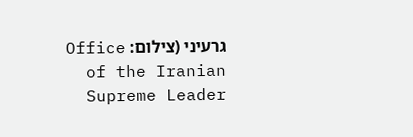גרעיני (צילום: Office of the Iranian Supreme Leader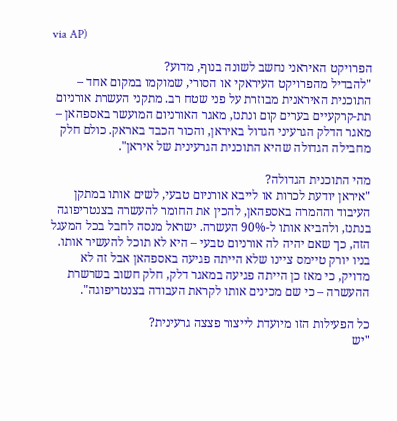via AP)

הפרויקט האיראני נחשב לשונה בנוף, מדוע?
"להבדיל מהפרויקט העיראקי או הסורי, שמוקמו במקום אחד – התוכנית האיראנית מבוזרת על פני שטח רב. מתקני העשרת אורניום תת-קרקעיים בערים קום ונתנז, מאגר האורניום המועשר באספהאן – מאגר הדלק הגרעיני הגדול באיראן, והכור הכבד באראק. כולם חלק מחבילה הגדולה שהיא התוכנית הגרעינית של איראן".

מהי התוכנית הגדולה?
"איראן יודעת לכרות או לייבא אורניום טבעי, לשים אותו במתקן העיבוד וההמרה באספהאן, להכין את החומר להעשרה בצנטריפוגה בנתנז, ולהביא אותו ל-90% העשרה. ישראל מנסה לחבל בכל המעגל הזה, כך שאם יהיה לה אורניום טבעי – היא לא תוכל להעשיר אותו. בניו יורק טיימס ציינו שלא הייתה פגיעה באספהאן אבל זה לא מדויק, כי מאז כן הייתה פגיעה במאגר דלק, חלק חשוב בשרשרת ההעשרה – כי שם מכינים אותו לקראת העבודה בצנטריפוגה".

כל הפעילות הזו מיועדת לייצור פצצה גרעינית?
"יש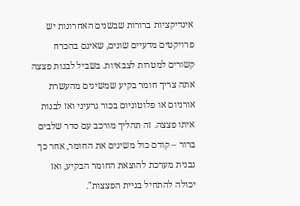אינדיקציות ברורות שבשנים האחרונות יש פרויקטים מדעיים שונים, שאינם בהכרח קשורים למטרות לצבאיות. בשביל לבנות פצצה אתה צריך חומר בקיע שמשיגים מהעשרת אורניום או פלוטוניום בכור גרעיני ואז לבנות איתו פצצה. זה תהליך מורכב עם סדר שלבים ברור – קודם כול משיגים את החומר, אחר כך נבנית מערכת להוצאת החומר הבקיע, ואז יכולה להתחיל בניית הפצצות".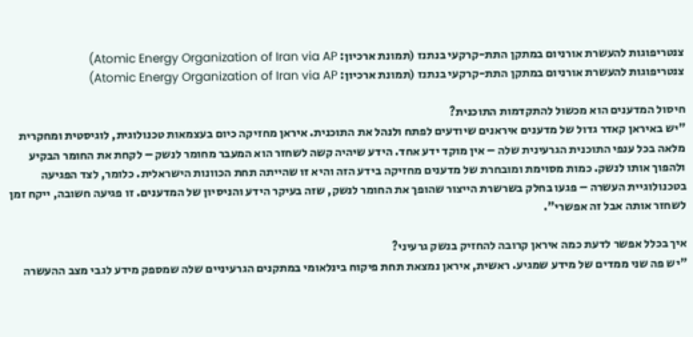צנטריפוגות להעשרת אורניום במתקן התת-קרקעי בנתנז (תמונת ארכיון: Atomic Energy Organization of Iran via AP)
צנטריפוגות להעשרת אורניום במתקן התת-קרקעי בנתנז (תמונת ארכיון: Atomic Energy Organization of Iran via AP)

חיסול המדענים הוא מכשול להתקדמות התוכנית?
"יש באיראן קאדר גדול של מדענים איראנים שיודעים לפתח ולנהל את התוכנית. איראן מחזיקה כיום בעצמאות טכנולוגית, לוגיסטית ומחקרית מלאה בכל ענפי התוכנית הגרעינית שלה – אין מוקד ידע אחד. הידע שיהיה קשה לשחזר הוא המעבר מחומר לנשק – לקחת את החומר הבקיע ולהפוך אותו לנשק. כמות מסוימת ומובחרת של מדענים מחזיקה בידע הזה והיא זו שהייתה תחת הכוונות הישראלית. כלומר, לצד הפגיעה בטכנולוגיית העשרה – פגעו בחלק בשרשרת הייצור שהופך את החומר לנשק, שזה בעיקר הידע והניסיון של המדענים. זו פגיעה חשובה, ייקח זמן לשחזר אותה אבל זה אפשרי".

איך בכלל אפשר לדעת כמה איראן קרובה להחזיק בנשק גרעיני?
"יש פה שני ממדים של מידע שמגיע. ראשית, איראן נמצאת תחת פיקוח בינלאומי במתקנים הגרעיניים שלה שמספק מידע לגבי מצב ההעשרה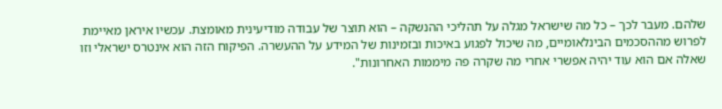שלהם. מעבר לכך – כל מה שישראל מגלה על תהליכי ההנשקה – הוא תוצר של עבודה מודיעינית מאומצת. עכשיו איראן מאיימת לפרוש מההסכמים הבינלאומיים, מה שיכול לפגוע באיכות ובזמינות של המידע על ההעשרה. הפיקוח הזה הוא אינטרס ישראלי וזו שאלה אם הוא עוד יהיה אפשרי אחרי מה שקרה פה מיממות האחרונות".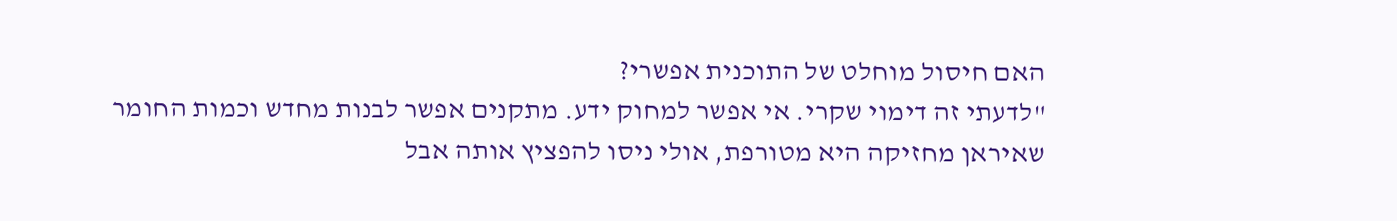האם חיסול מוחלט של התוכנית אפשרי?
"לדעתי זה דימוי שקרי. אי אפשר למחוק ידע. מתקנים אפשר לבנות מחדש וכמות החומר שאיראן מחזיקה היא מטורפת, אולי ניסו להפציץ אותה אבל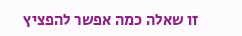זו שאלה כמה אפשר להפציץ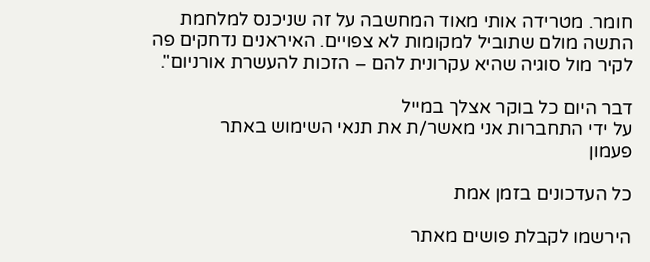חומר. מטרידה אותי מאוד המחשבה על זה שניכנס למלחמת התשה מולם שתוביל למקומות לא צפויים. האיראנים נדחקים פה לקיר מול סוגיה שהיא עקרונית להם – הזכות להעשרת אורניום".

דבר היום כל בוקר אצלך במייל
על ידי התחברות אני מאשר/ת את תנאי השימוש באתר
פעמון

כל העדכונים בזמן אמת

הירשמו לקבלת פושים מאתר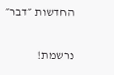החדשות ״דבר״

נרשמת!